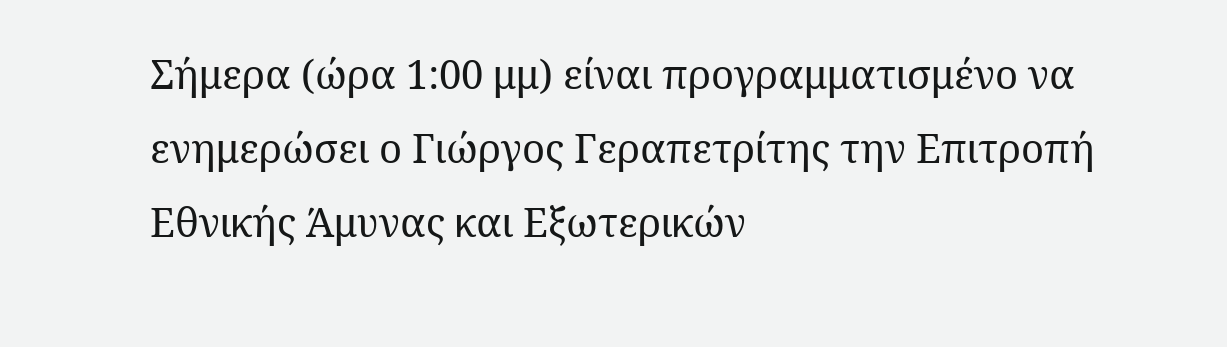Σήμερα (ώρα 1:00 μμ) είναι προγραμματισμένο να ενημερώσει ο Γιώργος Γεραπετρίτης την Επιτροπή Εθνικής Άμυνας και Εξωτερικών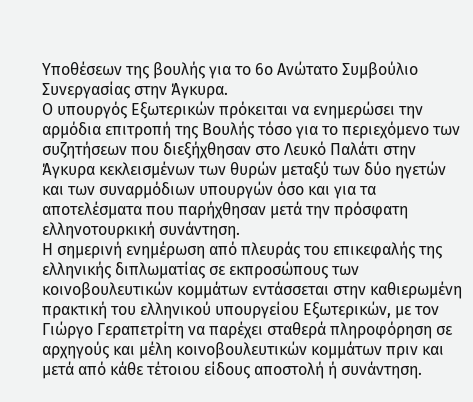Υποθέσεων της βουλής για το 6ο Ανώτατο Συμβούλιο Συνεργασίας στην Άγκυρα.
Ο υπουργός Εξωτερικών πρόκειται να ενημερώσει την αρμόδια επιτροπή της Βουλής τόσο για το περιεχόμενο των συζητήσεων που διεξήχθησαν στο Λευκό Παλάτι στην Άγκυρα κεκλεισμένων των θυρών μεταξύ των δύο ηγετών και των συναρμόδιων υπουργών όσο και για τα αποτελέσματα που παρήχθησαν μετά την πρόσφατη ελληνοτουρκική συνάντηση.
Η σημερινή ενημέρωση από πλευράς του επικεφαλής της ελληνικής διπλωματίας σε εκπροσώπους των κοινοβουλευτικών κομμάτων εντάσσεται στην καθιερωμένη πρακτική του ελληνικού υπουργείου Εξωτερικών, με τον Γιώργο Γεραπετρίτη να παρέχει σταθερά πληροφόρηση σε αρχηγούς και μέλη κοινοβουλευτικών κομμάτων πριν και μετά από κάθε τέτοιου είδους αποστολή ή συνάντηση.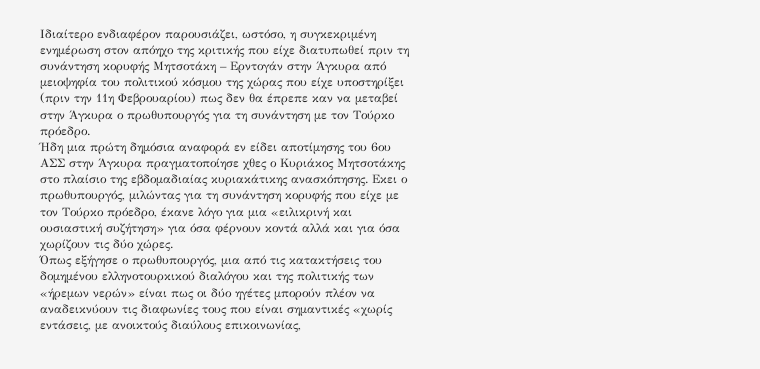Ιδιαίτερο ενδιαφέρον παρουσιάζει, ωστόσο, η συγκεκριμένη ενημέρωση στον απόηχο της κριτικής που είχε διατυπωθεί πριν τη συνάντηση κορυφής Μητσοτάκη – Ερντογάν στην Άγκυρα από μειοψηφία του πολιτικού κόσμου της χώρας που είχε υποστηρίξει (πριν την 11η Φεβρουαρίου) πως δεν θα έπρεπε καν να μεταβεί στην Άγκυρα ο πρωθυπουργός για τη συνάντηση με τον Τούρκο πρόεδρο.
Ήδη μια πρώτη δημόσια αναφορά εν είδει αποτίμησης του 6ου ΑΣΣ στην Άγκυρα πραγματοποίησε χθες ο Κυριάκος Μητσοτάκης στο πλαίσιο της εβδομαδιαίας κυριακάτικης ανασκόπησης. Εκει ο πρωθυπουργός, μιλώντας για τη συνάντηση κορυφής που είχε με τον Τούρκο πρόεδρο, έκανε λόγο για μια «ειλικρινή και ουσιαστική συζήτηση» για όσα φέρνουν κοντά αλλά και για όσα χωρίζουν τις δύο χώρες.
Όπως εξήγησε ο πρωθυπουργός, μια από τις κατακτήσεις του δομημένου ελληνοτουρκικού διαλόγου και της πολιτικής των «ήρεμων νερών» είναι πως οι δύο ηγέτες μπορούν πλέον να αναδεικνύουν τις διαφωνίες τους που είναι σημαντικές «χωρίς εντάσεις, με ανοικτούς διαύλους επικοινωνίας,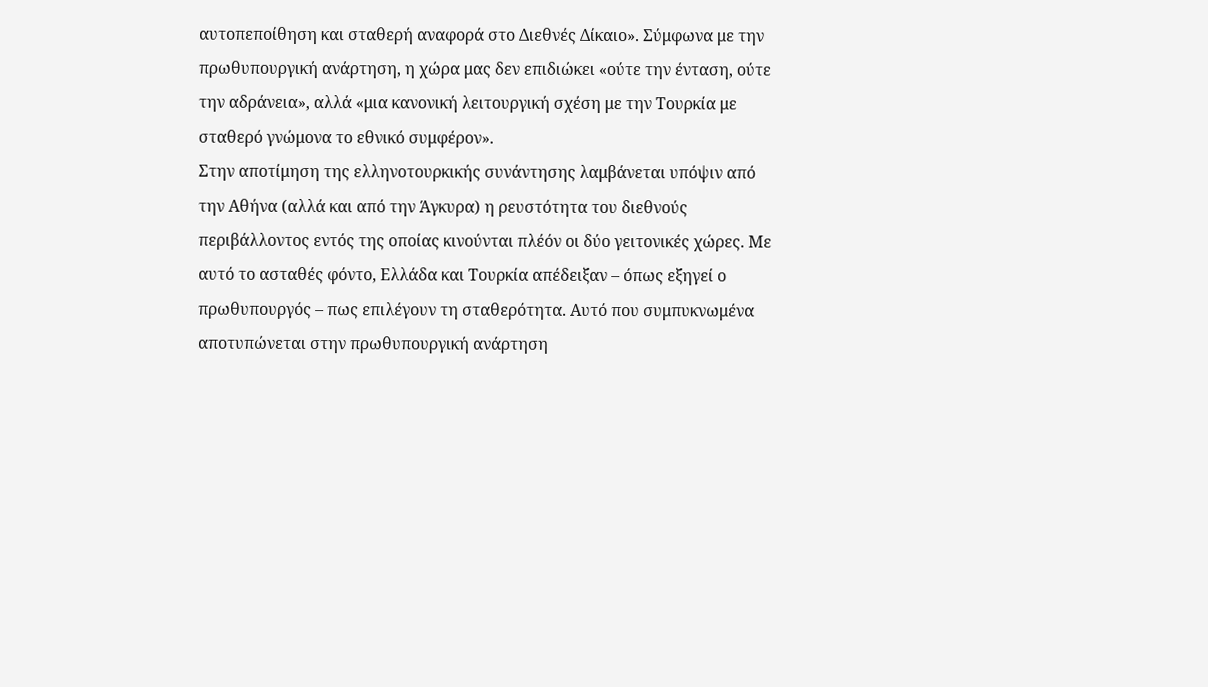αυτοπεποίθηση και σταθερή αναφορά στο Διεθνές Δίκαιο». Σύμφωνα με την πρωθυπουργική ανάρτηση, η χώρα μας δεν επιδιώκει «ούτε την ένταση, ούτε την αδράνεια», αλλά «μια κανονική λειτουργική σχέση με την Τουρκία με σταθερό γνώμονα το εθνικό συμφέρον».
Στην αποτίμηση της ελληνοτουρκικής συνάντησης λαμβάνεται υπόψιν από την Αθήνα (αλλά και από την Άγκυρα) η ρευστότητα του διεθνούς περιβάλλοντος εντός της οποίας κινούνται πλέόν οι δύο γειτονικές χώρες. Με αυτό το ασταθές φόντο, Ελλάδα και Τουρκία απέδειξαν – όπως εξηγεί ο πρωθυπουργός – πως επιλέγουν τη σταθερότητα. Αυτό που συμπυκνωμένα αποτυπώνεται στην πρωθυπουργική ανάρτηση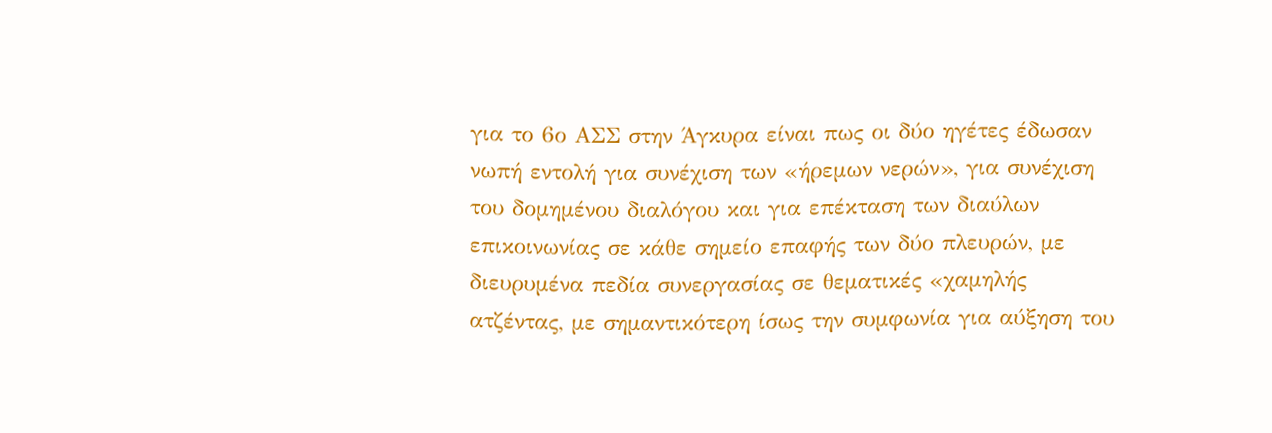για το 6ο ΑΣΣ στην Άγκυρα είναι πως οι δύο ηγέτες έδωσαν νωπή εντολή για συνέχιση των «ήρεμων νερών», για συνέχιση του δομημένου διαλόγου και για επέκταση των διαύλων επικοινωνίας σε κάθε σημείο επαφής των δύο πλευρών, με διευρυμένα πεδία συνεργασίας σε θεματικές «χαμηλής ατζέντας, με σημαντικότερη ίσως την συμφωνία για αύξηση του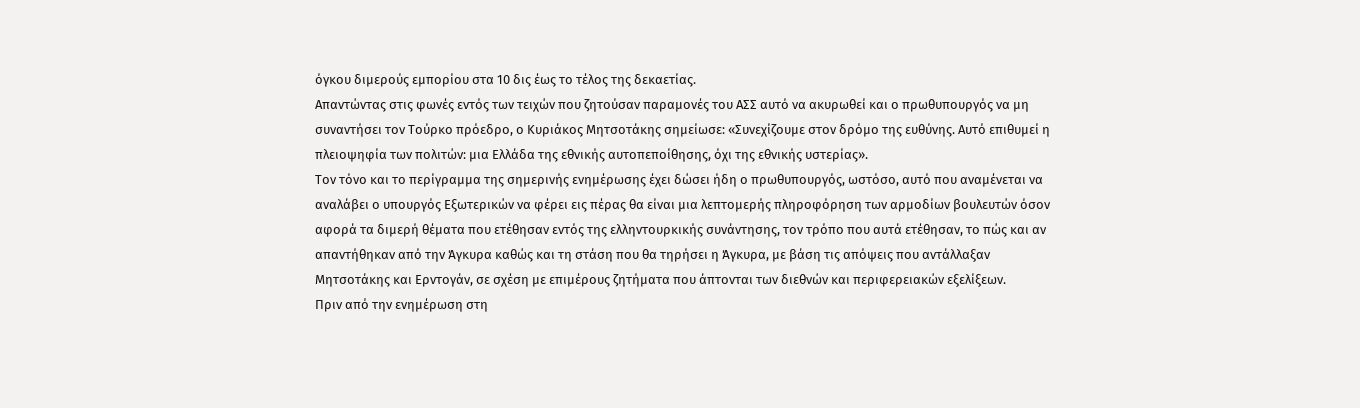όγκου διμερούς εμπορίου στα 10 δις έως το τέλος της δεκαετίας.
Απαντώντας στις φωνές εντός των τειχών που ζητούσαν παραμονές του ΑΣΣ αυτό να ακυρωθεί και ο πρωθυπουργός να μη συναντήσει τον Τούρκο πρόεδρο, ο Κυριάκος Μητσοτάκης σημείωσε: «Συνεχίζουμε στον δρόμο της ευθύνης. Αυτό επιθυμεί η πλειοψηφία των πολιτών: μια Ελλάδα της εθνικής αυτοπεποίθησης, όχι της εθνικής υστερίας».
Τον τόνο και το περίγραμμα της σημερινής ενημέρωσης έχει δώσει ήδη ο πρωθυπουργός, ωστόσο, αυτό που αναμένεται να αναλάβει ο υπουργός Εξωτερικών να φέρει εις πέρας θα είναι μια λεπτομερής πληροφόρηση των αρμοδίων βουλευτών όσον αφορά τα διμερή θέματα που ετέθησαν εντός της ελληντουρκικής συνάντησης, τον τρόπο που αυτά ετέθησαν, το πώς και αν απαντήθηκαν από την Άγκυρα καθώς και τη στάση που θα τηρήσει η Άγκυρα, με βάση τις απόψεις που αντάλλαξαν Μητσοτάκης και Ερντογάν, σε σχέση με επιμέρους ζητήματα που άπτονται των διεθνών και περιφερειακών εξελίξεων.
Πριν από την ενημέρωση στη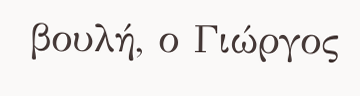βουλή, ο Γιώργος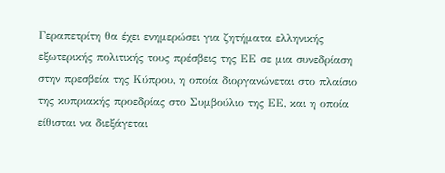Γεραπετρίτη θα έχει ενημερώσει για ζητήματα ελληνικής εξωτερικής πολιτικής τους πρέσβεις της ΕΕ σε μια συνεδρίαση στην πρεσβεία της Κύπρου, η οποία διοργανώνεται στο πλαίσιο της κυπριακής προεδρίας στο Συμβούλιο της ΕΕ, και η οποία είθισται να διεξάγεται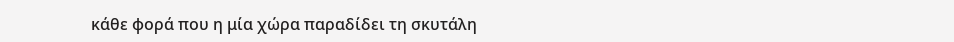κάθε φορά που η μία χώρα παραδίδει τη σκυτάλη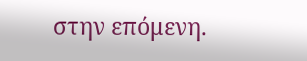στην επόμενη.